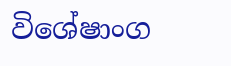විශේෂාංග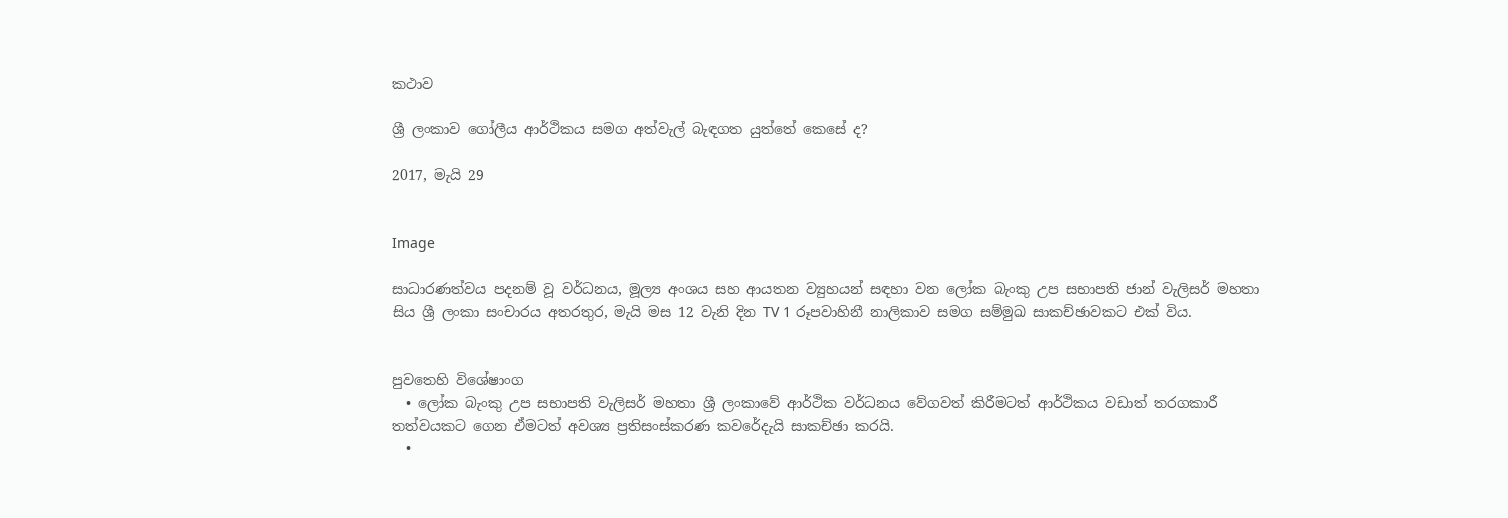කථාව

ශ්‍රී ලංකාව ගෝලීය ආර්ථිකය සමග අත්වැල් බැඳගත යුත්තේ කෙසේ ද?

2017, මැයි 29


Image

සාධාරණත්වය පදනම් වූ වර්ධනය, මූල්‍ය අංශය සහ ආයතන ව්‍යුහයන් සඳහා වන ලෝක බැංකු උප සභාපති ජාන් වැලිසර් මහතා සිය ශ්‍රී ලංකා සංචාරය අතරතුර, මැයි මස 12 වැනි දින TV 1 රූපවාහිනී නාලිකාව සමග සම්මුඛ සාකච්ඡාවකට එක් විය.


පුවතෙහි විශේෂාංග
  • ලෝක බැංකු උප සභාපති වැලිසර් මහතා ශ්‍රී ලංකාවේ ආර්ථික වර්ධනය වේගවත් කිරීමටත් ආර්ථිකය වඩාත් තරගකාරී තත්වයකට ගෙන ඒමටත් අවශ්‍ය ප්‍ර‍තිසංස්කරණ කවරේදැයි සාකච්ඡා කරයි.
  •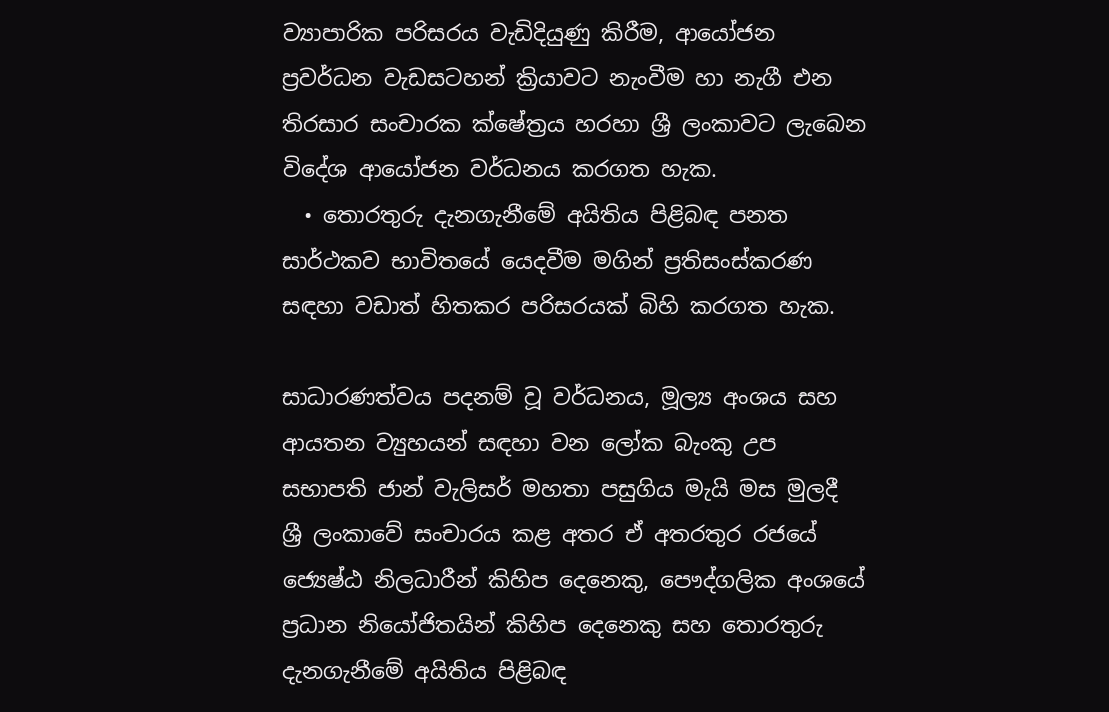ව්‍යාපාරික පරිසරය වැඩිදියුණු කිරීම, ආයෝජන ප්‍ර‍වර්ධන වැඩසටහන් ක්‍රියාවට නැංවීම හා නැගී එන තිරසාර සංචාරක ක්ෂේත්‍ර‍ය හරහා ශ්‍රී ලංකාවට ලැබෙන විදේශ ආයෝජන වර්ධනය කරගත හැක.
  • තොරතුරු දැනගැනීමේ අයිතිය පිළිබඳ පනත සාර්ථකව භාවිතයේ යෙදවීම මගින් ප්‍ර‍තිසංස්කරණ සඳහා වඩාත් හිතකර පරිසරයක් බිහි කරගත හැක.

සාධාරණත්වය පදනම් වූ වර්ධනය, මූල්‍ය අංශය සහ ආයතන ව්‍යුහයන් සඳහා වන ලෝක බැංකු උප සභාපති ජාන් වැලිසර් මහතා පසුගිය මැයි මස මුලදී ශ්‍රී ලංකාවේ සංචාරය කළ අතර ඒ අතරතුර රජයේ ජ්‍යෙෂ්ඨ නිලධාරීන් කිහිප දෙනෙකු, පෞද්ගලික අංශයේ ප්‍ර‍ධාන නියෝජිතයින් කිහිප දෙනෙකු සහ තොරතුරු දැනගැනීමේ අයිතිය පිළිබඳ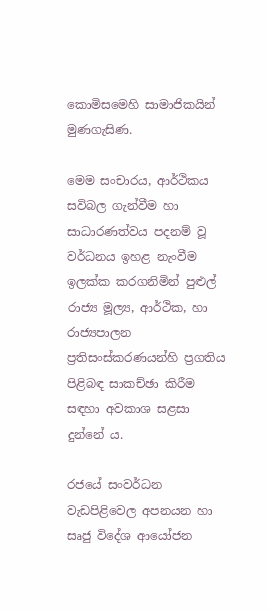කොමිසමෙහි සාමාජිකයින් මුණගැසිණ.

මෙම සංචාරය, ආර්ථිකය සවිබල ගැන්වීම හා සාධාරණත්වය පදනම් වූ වර්ධනය ඉහළ නැංවීම ඉලක්ක කරගනිමින් පුළුල් රාජ්‍ය මූල්‍ය, ආර්ථික, හා රාජ්‍යපාලන ප්‍රතිසංස්කරණයන්හි ප්‍ර‍ගතිය පිළිබඳ සාකච්ඡා කිරීම සඳහා අවකාශ සළසා දුන්නේ ය.

රජයේ සංවර්ධන වැඩපිළිවෙල අපනයන හා සෘජු විදේශ ආයෝජන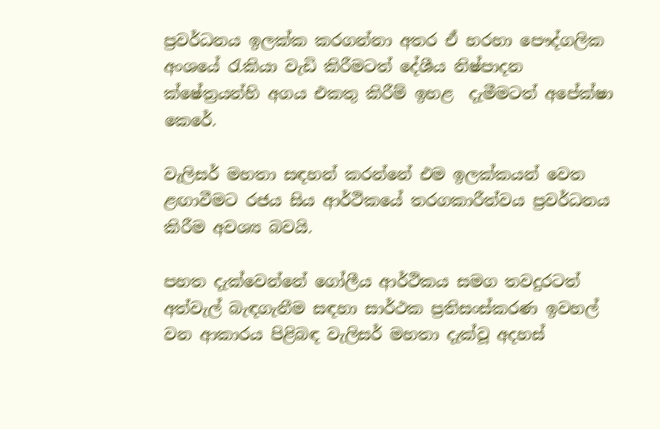ප්‍ර‍වර්ධනය ඉලක්ක කරගන්නා අතර ඒ හරහා පෞද්ගලික අංශයේ රැකියා වැඩි කිරීමටත් දේශීය නිෂ්පාදන ක්ෂේත්‍රයන්හි අගය එකතු කිරීම් ඉහළ  දැමීමටත් අපේක්ෂා කෙරේ.

වැලිසර් මහතා සඳහන් කරන්නේ එම ඉලක්කයන් වෙත ළඟාවීමට රජය සිය ආර්ථිකයේ තරගකාරීත්වය ප්‍ර‍වර්ධනය කිරීම අවශ්‍ය බවයි.

පහත දැක්වෙන්නේ ගෝලීය ආර්ථිකය සමග තවදුරටත් අත්වැල් බැඳගැනීම සඳහා සාර්ථක ප්‍ර‍තිසංස්කරණ ඉවහල් වන ආකාරය පිළිබඳ වැලිසර් මහතා දැක්වූ අදහස්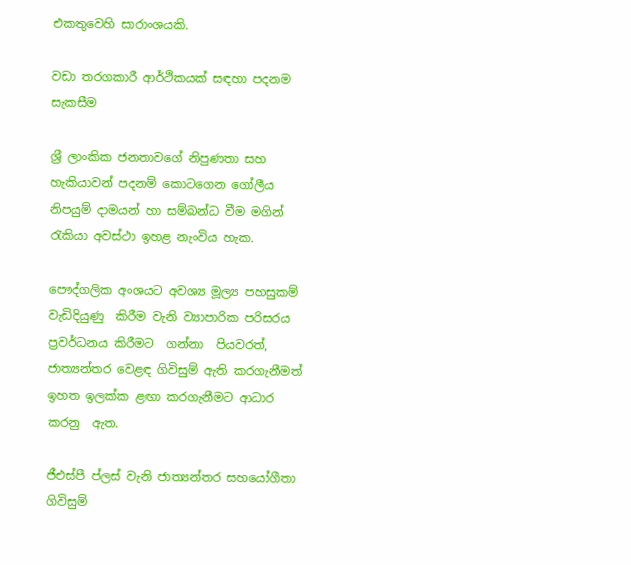එකතුවෙහි සාරාංශයකි.

වඩා තරගකාරී ආර්ථිකයක් සඳහා පදනම සැකසීම

ශ්‍ර‍ී ලාංකික ජනතාවගේ නිපුණතා සහ හැකියාවන් පදනම් කොටගෙන ගෝලීය නිපයුම් දාමයන් හා සම්බන්ධ වීම මගින් රැකියා අවස්ථා ඉහළ නැංවිය හැක.

පෞද්ගලික අංශයට අවශ්‍ය මූල්‍ය පහසුකම්  වැඩිදියුණු  කිරීම වැනි ව්‍යාපාරික පරිසරය ප්‍ර‍වර්ධනය කිරීමට  ගන්නා  පියවරත්, ජාත්‍යන්තර වෙළඳ ගිවිසුම් ඇති කරගැනීමත්‍ ඉහත ඉලක්ක ළඟා කරගැනීමට ආධාර කරනු  ඇත.

ජීඑස්පී ප්ලස් වැනි ජාත්‍යන්තර සහයෝගීතා ගිවිසුම්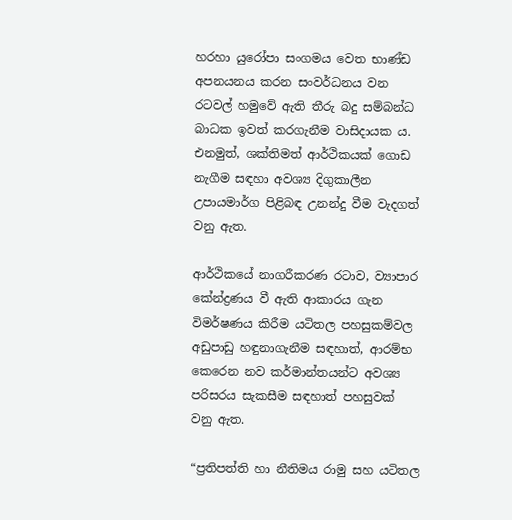හරහා යුරෝපා සංගමය වෙත භාණ්ඩ අපනයනය කරන සංවර්ධනය වන රටවල් හමුවේ ඇති තීරු බදු සම්බන්ධ බාධක ඉවත් කරගැනීම වාසිදායක ය. එනමුත්, ශක්තිමත් ආර්ථිකයක් ගොඩ නැගීම සඳහා අවශ්‍ය දිගුකාලීන උපායමාර්ග පිළිබඳ උනන්දු වීම වැදගත් වනු ඇත.

ආර්ථිකයේ නාගරීකරණ රටාව, ව්‍යාපාර කේන්ද්‍ර‍ණය වී ඇති ආකාරය ගැන විමර්ෂණය කිරීම යටිතල පහසුකම්වල අඩුපාඩු හඳුනාගැනීම සඳහාත්, ආරම්භ කෙරෙන නව කර්මාන්තයන්ට අවශ්‍ය පරිසරය සැකසීම සඳහාත් පහසුවක් වනු ඇත.

“ප්‍ර‍තිපත්ති හා නීතිමය රාමු සහ යටිතල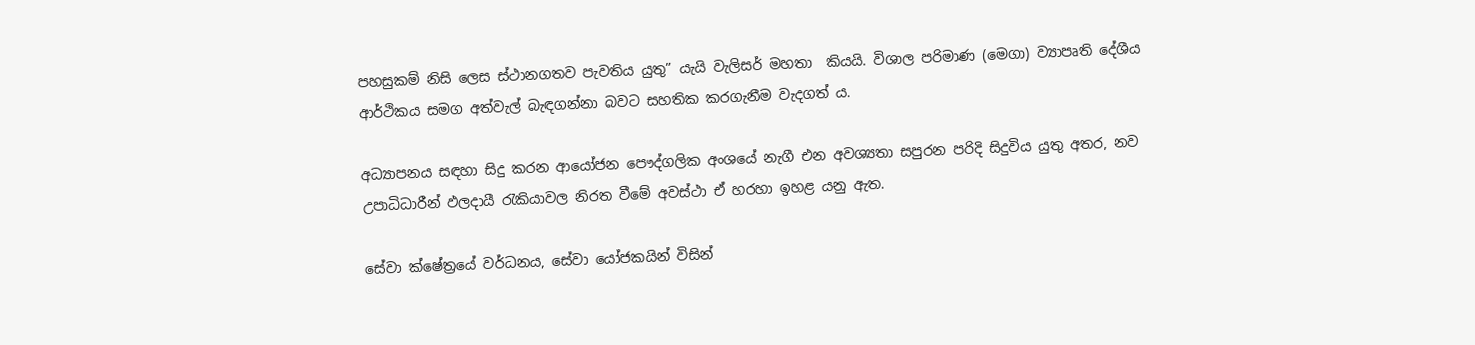පහසුකම් නිසි ලෙස ස්ථානගතව පැවතිය යුතු” යැයි වැලිසර් මහතා  කියයි. විශාල පරිමාණ (මෙගා) ව්‍යාපෘති දේශීය ආර්ථිකය සමග අත්වැල් බැඳගන්නා බවට සහතික කරගැනීම වැදගත් ය.

අධ්‍යාපනය සඳහා සිදු කරන ආයෝජන පෞද්ගලික අංශයේ නැගී එන අවශ්‍යතා සපුරන පරිදි සිදුවිය යුතු අතර, නව උපාධිධාරීන් ඵලදායී රැකියාවල නිරත වීමේ අවස්ථා ඒ හරහා ඉහළ යනු ඇත.

සේවා ක්ෂේත්‍ර‍යේ වර්ධනය, සේවා යෝජකයින් විසින්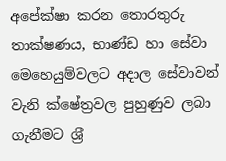අපේක්ෂා කරන තොරතුරු තාක්ෂණය, භාණ්ඩ හා සේවා මෙහෙයුම්වලට අදාල සේවාවන් වැනි ක්ෂේත්‍ර‍වල පුහුණුව ලබා ගැනීමට ශ්‍ර‍ී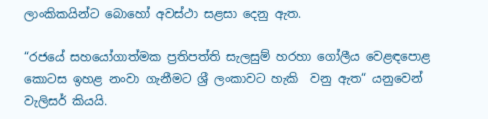ලාංකිකයින්ට බොහෝ අවස්ථා සළසා දෙනු ඇත.

“රජයේ සහයෝගාත්මක ප්‍ර‍තිපත්ති සැලසුම් හරහා ගෝලීය වෙළඳපොළ කොටස ඉහළ නංවා ගැනීමට ශ්‍ර‍ී ලංකාවට හැකි  වනු ඇත“ යනුවෙන් වැලිසර් කියයි.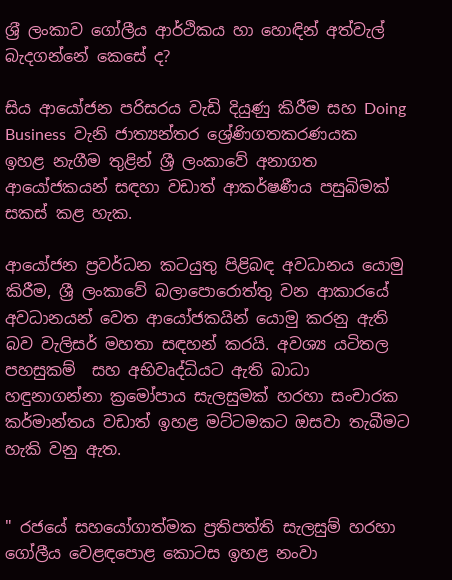ශ්‍ර‍ී ලංකාව ගෝලීය ආර්ථිකය හා හොඳින් අත්වැල්  බැදගන්නේ කෙසේ ද?

සිය ආයෝජන පරිසරය වැඩි දියුණු කිරීම සහ Doing Business  වැනි ජාත්‍යන්තර ශ්‍රේණිගතකරණයක ඉහළ නැගීම තුළින් ශ්‍රී ලංකාවේ අනාගත ආයෝජකයන් සඳහා වඩාත් ආකර්ෂණීය පසුබිමක් සකස් කළ හැක.

ආයෝජන ප්‍රවර්ධන කටයුතු පිළිබඳ අවධානය යොමු කිරීම, ශ්‍රී ලංකාවේ බලාපොරොත්තු වන ආකාරයේ අවධානයන් වෙත ආයෝජකයින් යොමු කරනු ඇති බව වැලිසර් මහතා සඳහන් කරයි. අවශ්‍ය යටිතල පහසුකම්  සහ අභිවෘද්ධියට ඇති බාධා හඳුනාගන්නා ක්‍රමෝපාය සැලසුමක් හරහා සංචාරක කර්මාන්තය වඩාත් ඉහළ මට්ටමකට ඔසවා තැබීමට හැකි වනු ඇත.


" රජයේ සහයෝගාත්මක ප්‍ර‍තිපත්ති සැලසුම් හරහා ගෝලීය වෙළඳපොළ කොටස ඉහළ නංවා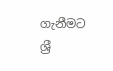ගැනීමට ශ්‍ර‍ී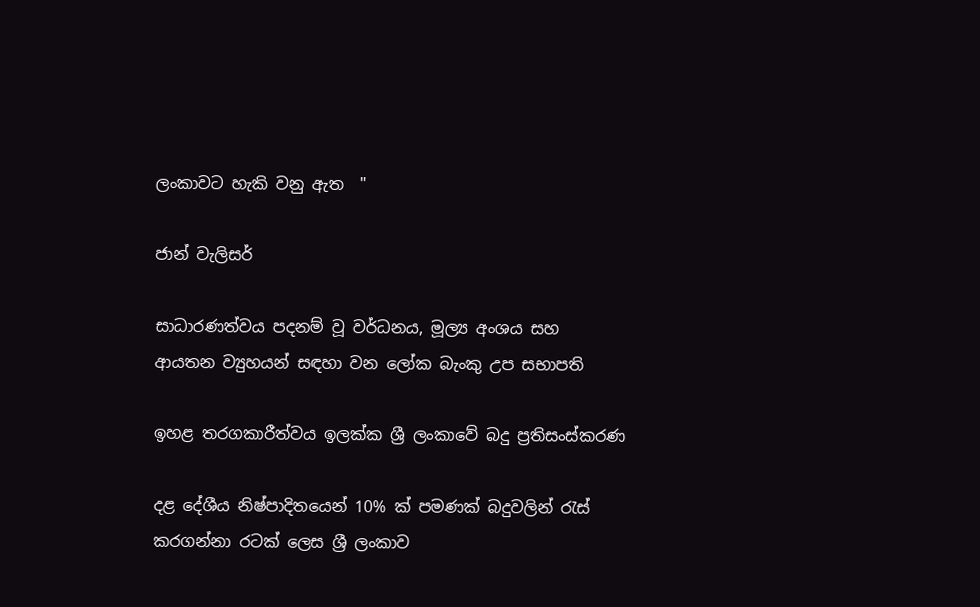ලංකාවට හැකි වනු ඇත  "

ජාන් වැලිසර්

සාධාරණත්වය පදනම් වූ වර්ධනය, මූල්‍ය අංශය සහ ආයතන ව්‍යුහයන් සඳහා වන ලෝක බැංකු උප සභාපති

ඉහළ තරගකාරීත්වය ඉලක්ක ශ්‍රී ලංකාවේ බදු ප්‍ර‍තිසංස්කරණ

දළ දේශීය නිෂ්පාදිතයෙන් 10% ක් පමණක් බදුවලින් රැස් කරගන්නා රටක් ලෙස ශ්‍රී ලංකාව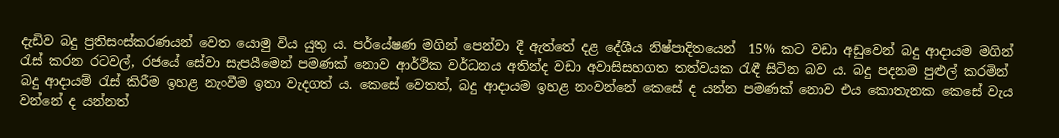දැඩිව බදු ප්‍රතිසංස්කරණයන් වෙත යොමු විය යුතු ය. පර්යේෂණ මගින් පෙන්වා දී ඇත්තේ දළ දේශීය නිෂ්පාදිතයෙන්  15% කට වඩා අඩුවෙන් බදු ආදායම මගින් රැස් කරන රටවල්, රජයේ සේවා සැපයීමෙන් පමණක් නොව ආර්ථික වර්ධනය අතින්ද වඩා අවාසිසහගත තත්වයක රැඳී සිටින බව ය. බදු පදනම පුළුල් කරමින් බදු ආදායම් රැස් කිරීම ඉහළ නැංවීම ඉතා වැදගත් ය. කෙසේ වෙතත්, බදු ආදායම ඉහළ නංවන්නේ කෙසේ ද යන්න පමණක් නොව එය කොතැනක කෙසේ වැය වන්නේ ද යන්නත්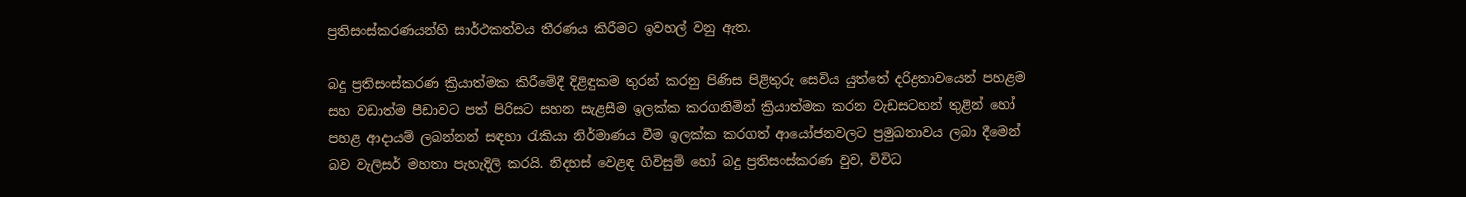ප්‍රතිසංස්කරණ‍යන්හි සාර්ථකත්වය තීරණය කිරීමට ඉවහල් වනු ඇත.

බදු ප්‍රතිසංස්කරණ ක්‍රියාත්මක කිරීමේදී දිළිඳුකම තුරන් කරනු පිණිස පිළිතුරු සෙවිය යුත්තේ දරිද්‍ර‍තාවයෙන් පහළම සහ වඩාත්ම පීඩාවට පත් පිරිසට සහන සැළසීම ඉලක්ක කරගනිමින් ක්‍රියාත්මක කරන වැඩසටහන් තුළින් හෝ පහළ ආදායම් ලබන්නන් සඳහා රැකියා නිර්මාණය වීම ඉලක්ක කරගත් ආයෝජනවලට ප්‍රමුඛතාවය ලබා දීමෙන් බව වැලිසර් මහතා පැහැදිලි කරයි. නිදහස් වෙළඳ ගිවිසුම් හෝ බදු ප්‍රතිසංස්කරණ ‍වුව, විවිධ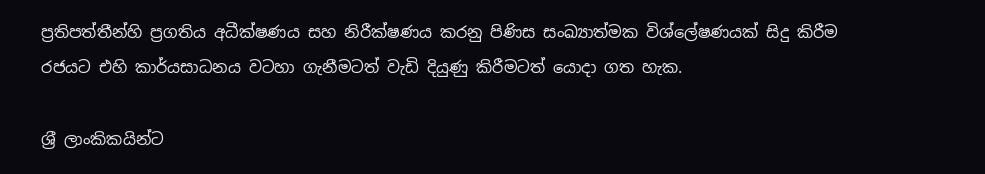ප්‍රතිපත්තීන්හි ප්‍රගතිය අධීක්ෂණය සහ නිරීක්ෂණය ‍කරනු පිණිස සංඛ්‍යාත්මක විශ්ලේෂණයක් සිදු කිරීම රජයට එහි කාර්යසාධනය වටහා ගැනීමටත් වැඩි දියුණු කිරීමටත් යොදා ගත හැක.

ශ්‍ර‍ී ලාංකිකයින්ට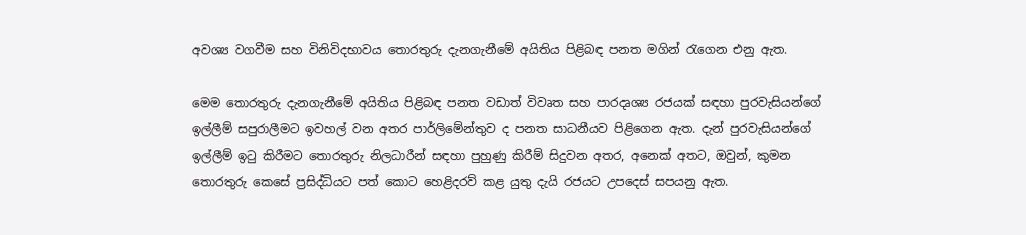අවශ්‍ය වගවීම සහ විනිවිදභාවය තොරතුරු දැනගැනීමේ අයිතිය පිළිබඳ පනත මගින් රැගෙන එනු ඇත.

මෙම තොරතුරු දැනගැනීමේ අයිතිය පිළිබඳ පනත වඩාත් විවෘත සහ පාරදෘශ්‍ය රජයක් සඳහා පුරවැසියන්ගේ ඉල්ලීම් සපුරාලීමට ඉවහල් වන අතර පාර්ලිමේන්තුව ද පනත සාධනීයව පිළිගෙන ඇත. දැන් පුරවැසියන්ගේ ඉල්ලීම් ඉටු කිරීමට තොරතුරු නිලධාරීන් සඳහා පුහුණු කිරීම් සිදුවන අතර, අනෙක් අතට, ඔවුන්, කුමන තොරතුරු කෙසේ ප්‍රසිද්ධියට පත් කොට හෙළිදරව් කළ යුතු දැයි රජයට උපදෙස් සපයනු ඇත.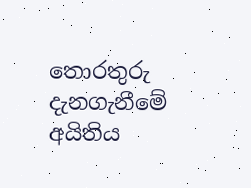තොරතුරු දැනගැනීමේ අයිතිය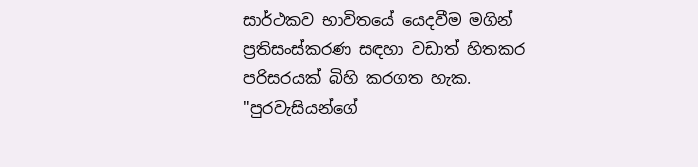සාර්ථකව භාවිතයේ යෙදවීම මගින් ප්‍ර‍තිසංස්කරණ සඳහා වඩාත් හිතකර පරිසරයක් බිහි කරගත හැක. "පුරවැසියන්ගේ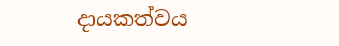දායකත්වය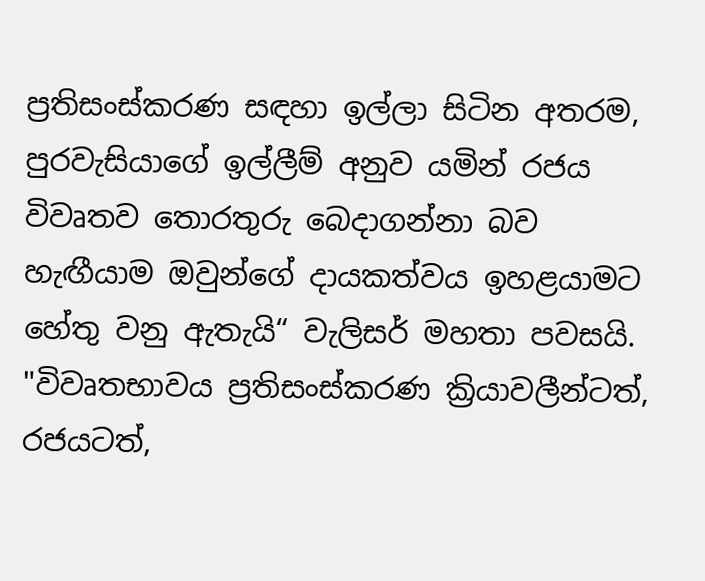ප්‍ර‍තිසංස්කරණ සඳහා ඉල්ලා සිටින අතරම, පුරවැසියාගේ ඉල්ලීම් අනුව යමින් රජය විවෘතව තොරතුරු බෙදාගන්නා බව හැඟීයාම ඔවුන්ගේ දායකත්වය ඉහළයාමට හේතු වනු ඇතැයි“ වැලිසර් මහතා පවසයි. "විවෘතභාවය ප්‍රතිසංස්කරණ ක්‍රියාවලීන්ටත්, රජයටත්,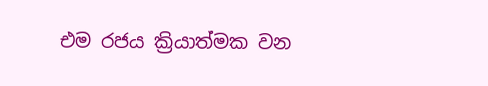එම රජය ක්‍රියාත්මක වන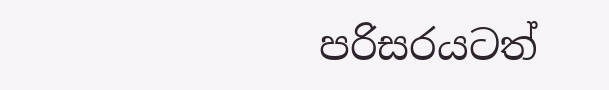පරිසරයටත්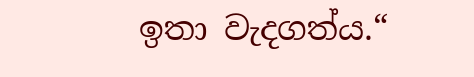ඉතා වැදගත්ය.“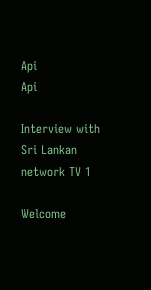Api
Api

Interview with Sri Lankan network TV 1

Welcome